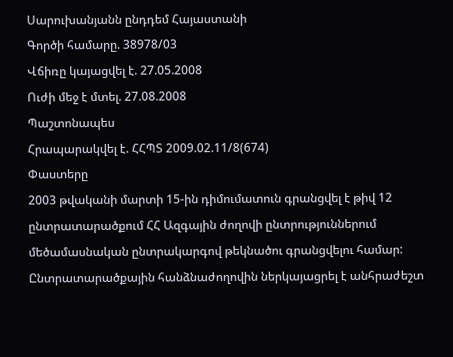Սարուխանյանն ընդդեմ Հայաստանի
Գործի համարը. 38978/03
Վճիռը կայացվել է. 27.05.2008
Ուժի մեջ է մտել. 27.08.2008
Պաշտոնապես
Հրապարակվել է. ՀՀՊՏ 2009.02.11/8(674)
Փաստերը
2003 թվականի մարտի 15-ին դիմումատուն գրանցվել է թիվ 12 ընտրատարածքում ՀՀ Ազգային ժողովի ընտրություններում մեծամասնական ընտրակարգով թեկնածու գրանցվելու համար: Ընտրատարածքային հանձնաժողովին ներկայացրել է անհրաժեշտ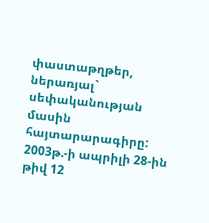փաստաթղթեր, ներառյալ` սեփականության մասին հայտարարագիրը: 2003թ.-ի ապրիլի 28-ին թիվ 12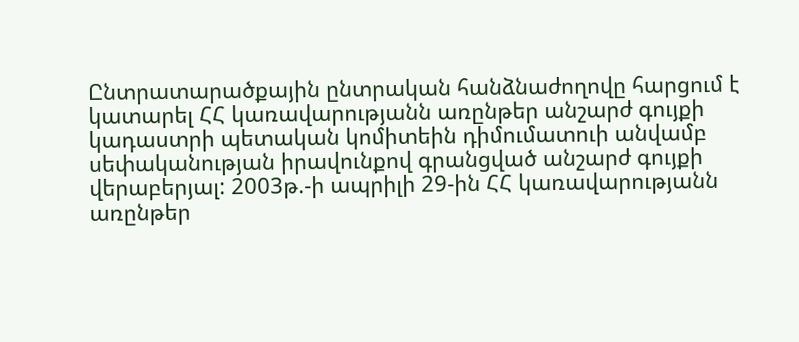Ընտրատարածքային ընտրական հանձնաժողովը հարցում է կատարել ՀՀ կառավարությանն առընթեր անշարժ գույքի կադաստրի պետական կոմիտեին դիմումատուի անվամբ սեփականության իրավունքով գրանցված անշարժ գույքի վերաբերյալ: 2003թ.-ի ապրիլի 29-ին ՀՀ կառավարությանն առընթեր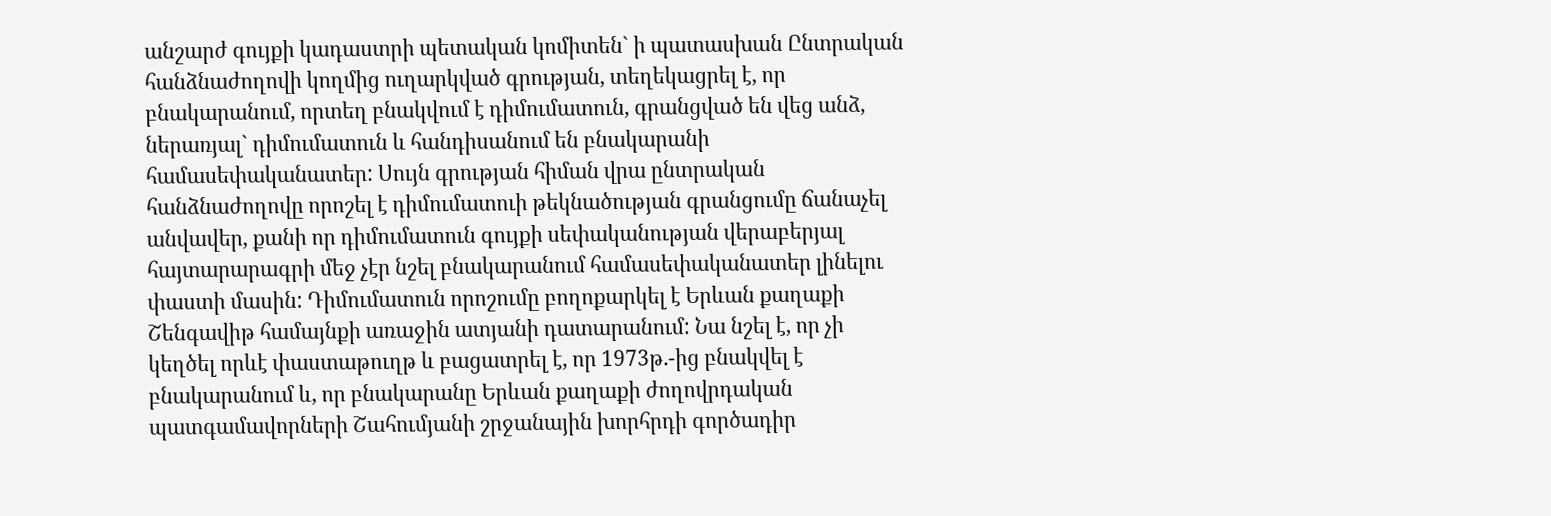անշարժ գույքի կադաստրի պետական կոմիտեն` ի պատասխան Ընտրական հանձնաժողովի կողմից ուղարկված գրության, տեղեկացրել է, որ բնակարանում, որտեղ բնակվում է դիմումատուն, գրանցված են վեց անձ, ներառյալ` դիմումատուն և հանդիսանում են բնակարանի համասեփականատեր: Սույն գրության հիման վրա ընտրական հանձնաժողովը որոշել է դիմումատուի թեկնածության գրանցումը ճանաչել անվավեր, քանի որ դիմումատուն գույքի սեփականության վերաբերյալ հայտարարագրի մեջ չէր նշել բնակարանում համասեփականատեր լինելու փաստի մասին: Դիմումատուն որոշումը բողոքարկել է Երևան քաղաքի Շենգավիթ համայնքի առաջին ատյանի դատարանում: Նա նշել է, որ չի կեղծել որևէ փաստաթուղթ և բացատրել է, որ 1973թ.-ից բնակվել է բնակարանում և, որ բնակարանը Երևան քաղաքի ժողովրդական պատգամավորների Շահումյանի շրջանային խորհրդի գործադիր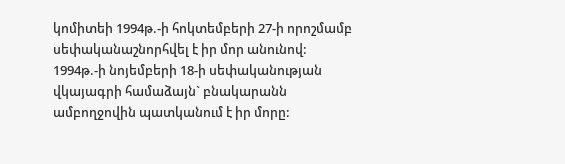կոմիտեի 1994թ.-ի հոկտեմբերի 27-ի որոշմամբ սեփականաշնորհվել է իր մոր անունով: 1994թ.-ի նոյեմբերի 18-ի սեփականության վկայագրի համաձայն` բնակարանն ամբողջովին պատկանում է իր մորը: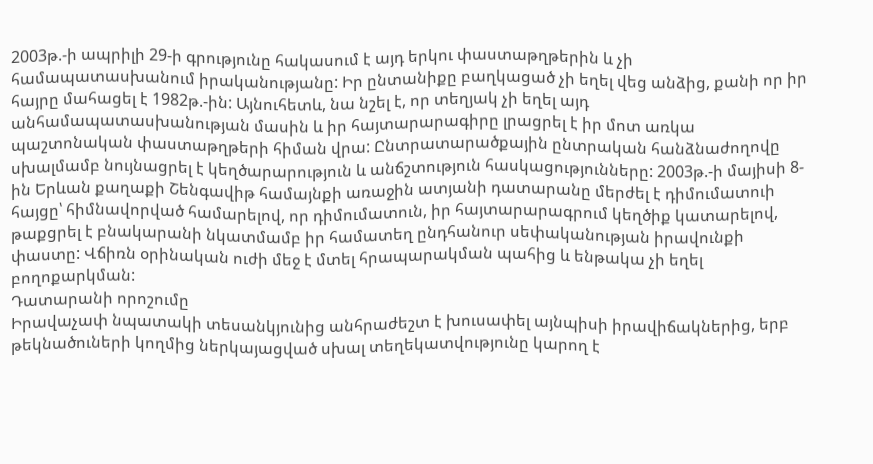2003թ.-ի ապրիլի 29-ի գրությունը հակասում է այդ երկու փաստաթղթերին և չի համապատասխանում իրականությանը: Իր ընտանիքը բաղկացած չի եղել վեց անձից, քանի որ իր հայրը մահացել է 1982թ.-ին: Այնուհետև, նա նշել է, որ տեղյակ չի եղել այդ անհամապատասխանության մասին և իր հայտարարագիրը լրացրել է իր մոտ առկա պաշտոնական փաստաթղթերի հիման վրա: Ընտրատարածքային ընտրական հանձնաժողովը սխալմամբ նույնացրել է կեղծարարություն և անճշտություն հասկացությունները: 2003թ.-ի մայիսի 8-ին Երևան քաղաքի Շենգավիթ համայնքի առաջին ատյանի դատարանը մերժել է դիմումատուի հայցը՝ հիմնավորված համարելով, որ դիմումատուն, իր հայտարարագրում կեղծիք կատարելով, թաքցրել է բնակարանի նկատմամբ իր համատեղ ընդհանուր սեփականության իրավունքի փաստը: Վճիռն օրինական ուժի մեջ է մտել հրապարակման պահից և ենթակա չի եղել բողոքարկման:
Դատարանի որոշումը
Իրավաչափ նպատակի տեսանկյունից անհրաժեշտ է խուսափել այնպիսի իրավիճակներից, երբ թեկնածուների կողմից ներկայացված սխալ տեղեկատվությունը կարող է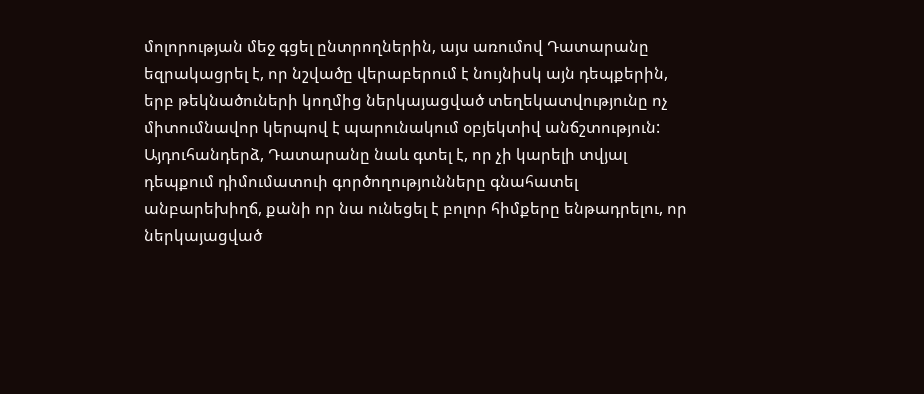մոլորության մեջ գցել ընտրողներին, այս առումով Դատարանը եզրակացրել է, որ նշվածը վերաբերում է նույնիսկ այն դեպքերին, երբ թեկնածուների կողմից ներկայացված տեղեկատվությունը ոչ միտումնավոր կերպով է պարունակում օբյեկտիվ անճշտություն: Այդուհանդերձ, Դատարանը նաև գտել է, որ չի կարելի տվյալ դեպքում դիմումատուի գործողությունները գնահատել անբարեխիղճ, քանի որ նա ունեցել է բոլոր հիմքերը ենթադրելու, որ ներկայացված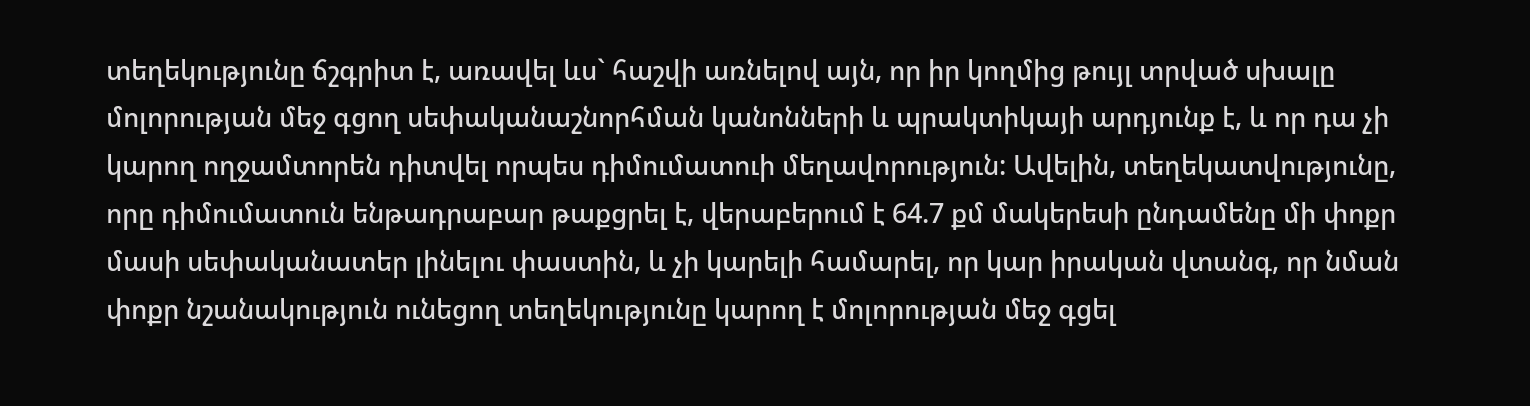տեղեկությունը ճշգրիտ է, առավել ևս` հաշվի առնելով այն, որ իր կողմից թույլ տրված սխալը մոլորության մեջ գցող սեփականաշնորհման կանոնների և պրակտիկայի արդյունք է, և որ դա չի կարող ողջամտորեն դիտվել որպես դիմումատուի մեղավորություն: Ավելին, տեղեկատվությունը, որը դիմումատուն ենթադրաբար թաքցրել է, վերաբերում է 64.7 քմ մակերեսի ընդամենը մի փոքր մասի սեփականատեր լինելու փաստին, և չի կարելի համարել, որ կար իրական վտանգ, որ նման փոքր նշանակություն ունեցող տեղեկությունը կարող է մոլորության մեջ գցել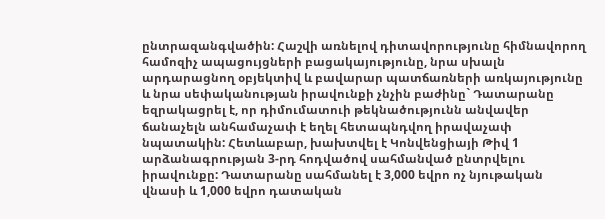ընտրազանգվածին: Հաշվի առնելով դիտավորությունը հիմնավորող համոզիչ ապացույցների բացակայությունը, նրա սխալն արդարացնող օբյեկտիվ և բավարար պատճառների առկայությունը և նրա սեփականության իրավունքի չնչին բաժինը` Դատարանը եզրակացրել է, որ դիմումատուի թեկնածությունն անվավեր ճանաչելն անհամաչափ է եղել հետապնդվող իրավաչափ նպատակին: Հետևաբար, խախտվել է Կոնվենցիայի Թիվ 1 արձանագրության 3-րդ հոդվածով սահմանված ընտրվելու իրավունքը: Դատարանը սահմանել է 3,000 եվրո ոչ նյութական վնասի և 1,000 եվրո դատական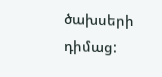ծախսերի դիմաց: